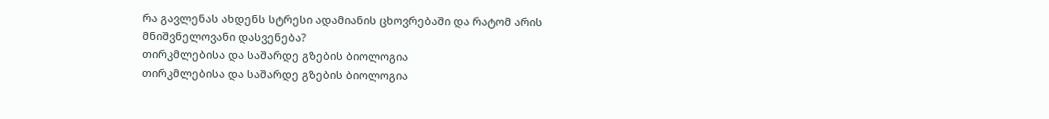რა გავლენას ახდენს სტრესი ადამიანის ცხოვრებაში და რატომ არის მნიშვნელოვანი დასვენება?
თირკმლებისა და საშარდე გზების ბიოლოგია
თირკმლებისა და საშარდე გზების ბიოლოგია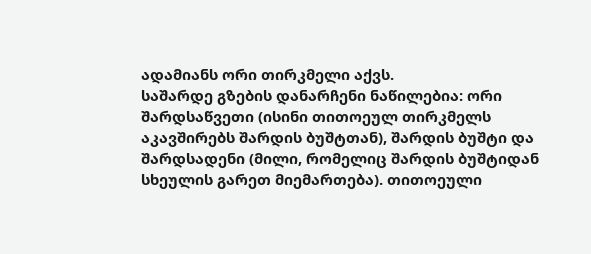ადამიანს ორი თირკმელი აქვს.
საშარდე გზების დანარჩენი ნაწილებია: ორი შარდსაწვეთი (ისინი თითოეულ თირკმელს აკავშირებს შარდის ბუშტთან), შარდის ბუშტი და შარდსადენი (მილი, რომელიც შარდის ბუშტიდან სხეულის გარეთ მიემართება). თითოეული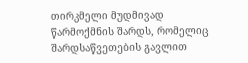თირკმელი მუდმივად წარმოქმნის შარდს, რომელიც შარდსაწვეთების გავლით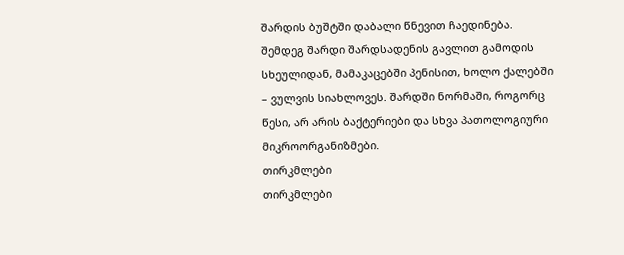შარდის ბუშტში დაბალი წნევით ჩაედინება. შემდეგ შარდი შარდსადენის გავლით გამოდის სხეულიდან, მამაკაცებში პენისით, ხოლო ქალებში – ვულვის სიახლოვეს. შარდში ნორმაში, როგორც წესი, არ არის ბაქტერიები და სხვა პათოლოგიური მიკროორგანიზმები.
თირკმლები
თირკმლები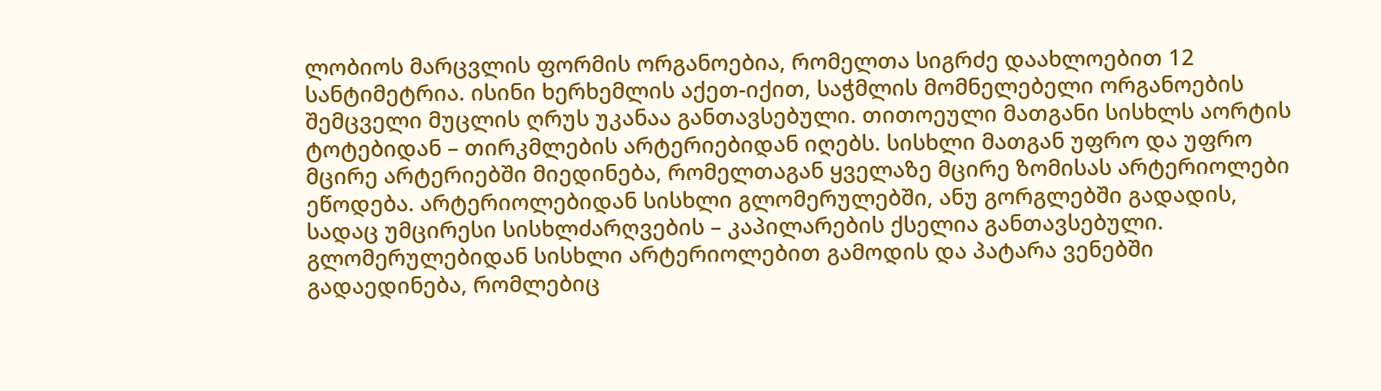ლობიოს მარცვლის ფორმის ორგანოებია, რომელთა სიგრძე დაახლოებით 12 სანტიმეტრია. ისინი ხერხემლის აქეთ-იქით, საჭმლის მომნელებელი ორგანოების შემცველი მუცლის ღრუს უკანაა განთავსებული. თითოეული მათგანი სისხლს აორტის ტოტებიდან – თირკმლების არტერიებიდან იღებს. სისხლი მათგან უფრო და უფრო მცირე არტერიებში მიედინება, რომელთაგან ყველაზე მცირე ზომისას არტერიოლები ეწოდება. არტერიოლებიდან სისხლი გლომერულებში, ანუ გორგლებში გადადის, სადაც უმცირესი სისხლძარღვების – კაპილარების ქსელია განთავსებული. გლომერულებიდან სისხლი არტერიოლებით გამოდის და პატარა ვენებში გადაედინება, რომლებიც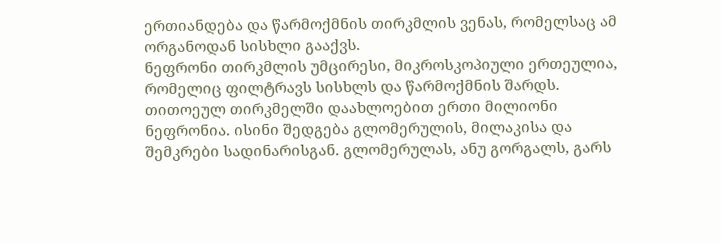ერთიანდება და წარმოქმნის თირკმლის ვენას, რომელსაც ამ ორგანოდან სისხლი გააქვს.
ნეფრონი თირკმლის უმცირესი, მიკროსკოპიული ერთეულია, რომელიც ფილტრავს სისხლს და წარმოქმნის შარდს. თითოეულ თირკმელში დაახლოებით ერთი მილიონი ნეფრონია. ისინი შედგება გლომერულის, მილაკისა და შემკრები სადინარისგან. გლომერულას, ანუ გორგალს, გარს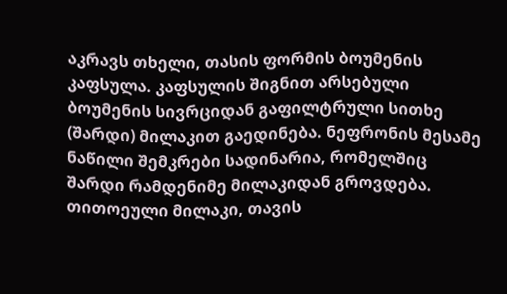აკრავს თხელი, თასის ფორმის ბოუმენის კაფსულა. კაფსულის შიგნით არსებული ბოუმენის სივრციდან გაფილტრული სითხე (შარდი) მილაკით გაედინება. ნეფრონის მესამე ნაწილი შემკრები სადინარია, რომელშიც შარდი რამდენიმე მილაკიდან გროვდება. თითოეული მილაკი, თავის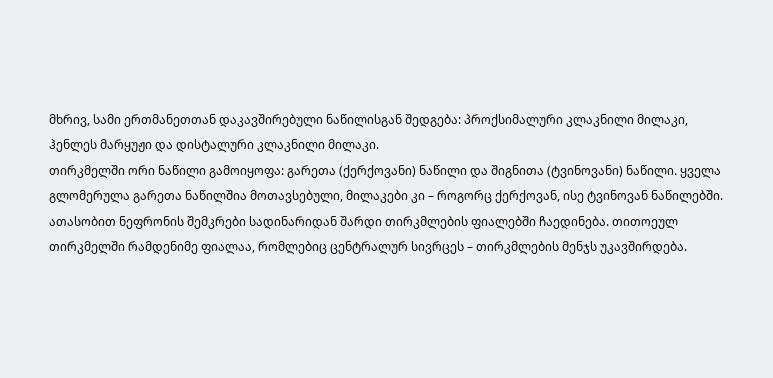მხრივ, სამი ერთმანეთთან დაკავშირებული ნაწილისგან შედგება: პროქსიმალური კლაკნილი მილაკი, ჰენლეს მარყუჟი და დისტალური კლაკნილი მილაკი.
თირკმელში ორი ნაწილი გამოიყოფა: გარეთა (ქერქოვანი) ნაწილი და შიგნითა (ტვინოვანი) ნაწილი. ყველა გლომერულა გარეთა ნაწილშია მოთავსებული, მილაკები კი – როგორც ქერქოვან, ისე ტვინოვან ნაწილებში. ათასობით ნეფრონის შემკრები სადინარიდან შარდი თირკმლების ფიალებში ჩაედინება. თითოეულ თირკმელში რამდენიმე ფიალაა, რომლებიც ცენტრალურ სივრცეს – თირკმლების მენჯს უკავშირდება.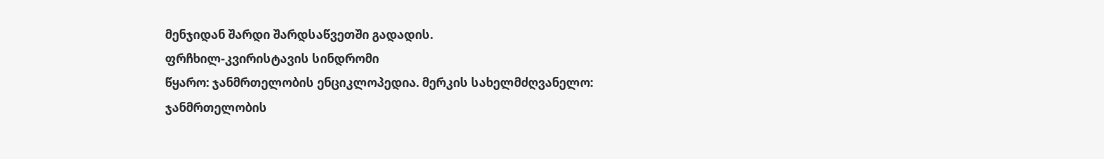მენჯიდან შარდი შარდსაწვეთში გადადის.
ფრჩხილ-კვირისტავის სინდრომი
წყარო: ჯანმრთელობის ენციკლოპედია. მერკის სახელმძღვანელო:
ჯანმრთელობის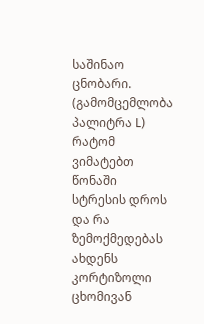საშინაო ცნობარი. (გამომცემლობა პალიტრა L)
რატომ ვიმატებთ წონაში სტრესის დროს და რა ზემოქმედებას ახდენს კორტიზოლი ცხომივან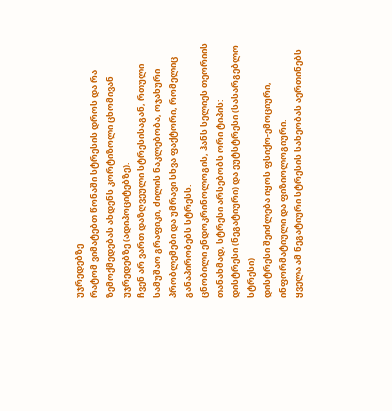უჯრედებზე
რატომ ვიმატებთ წონაში სტრესის დროს და რა ზემოქმედებას ახდენს კორტიზოლი ცხომივან უჯრედებზე (ადიპოციტებზე).
ჩვენ არ ვართ დაზღვეული სტრესისაგან, რთული სამუშაო გრაფიკი, ძილის ნაკლებობა, ოჯახური პრობლემები და უმრავი სხვა ფაქტორი, რომელიც განაპირობებს სტრესს.
ცნობილი ენდოკრინოლოგის, ჰანს სელიეს თეორიის თანახმად, სტრესი არსებობს ორი ტიპის:
დისტრესი (ნეგატიური) და ეუტსტრესი (სასარგებლო სტრესი)
დისტრესი შეიძლება იყოს ფსიქო-ემოციური, ინფორმატიული და ფიზიოლოგიური.
ყველა ამ ნეგატიური სტრესის სახეობას აერთინებს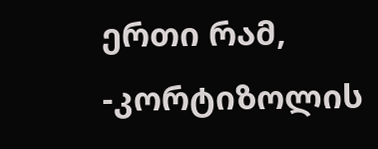ერთი რამ, -კორტიზოლის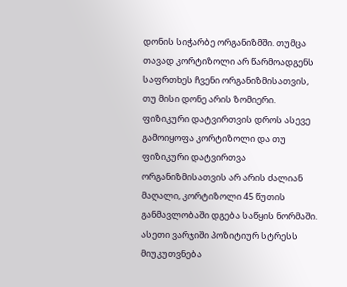დონის სიჭარბე ორგანიზმში. თუმცა თავად კორტიზოლი არ წარმოადგენს საფრთხეს ჩვენი ორგანიზმისათვის, თუ მისი დონე არის ზომიერი.
ფიზიკური დატვირთვის დროს ასევე გამოიყოფა კორტიზოლი და თუ ფიზიკური დატვირთვა ორგანიზმისათვის არ არის ძალიან მაღალი, კორტიზოლი 45 წუთის განმავლობაში დგება საწყის ნორმაში. ასეთი ვარჯიში პოზიტიურ სტრესს მიუკუთვნება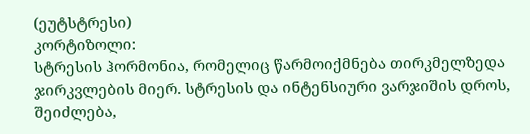(ეუტსტრესი)
კორტიზოლი:
სტრესის ჰორმონია, რომელიც წარმოიქმნება თირკმელზედა ჯირკვლების მიერ. სტრესის და ინტენსიური ვარჯიშის დროს, შეიძლება,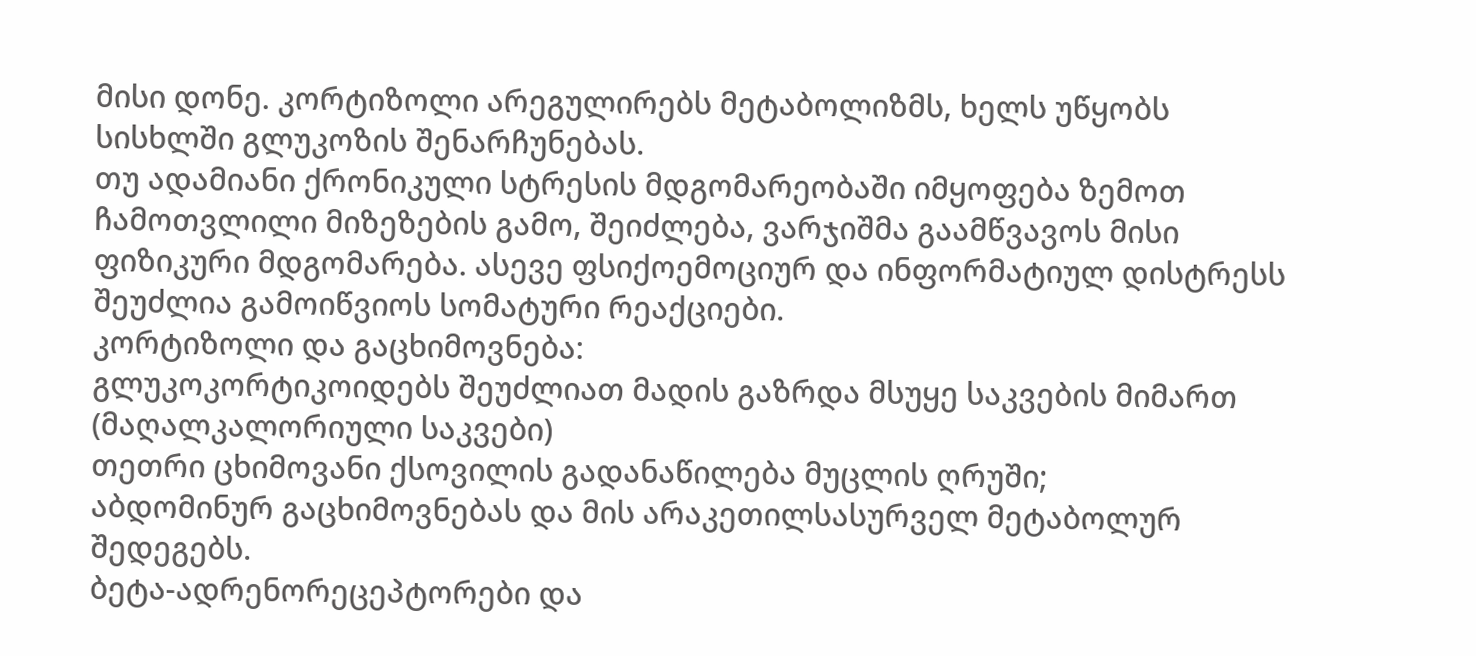მისი დონე. კორტიზოლი არეგულირებს მეტაბოლიზმს, ხელს უწყობს სისხლში გლუკოზის შენარჩუნებას.
თუ ადამიანი ქრონიკული სტრესის მდგომარეობაში იმყოფება ზემოთ ჩამოთვლილი მიზეზების გამო, შეიძლება, ვარჯიშმა გაამწვავოს მისი ფიზიკური მდგომარება. ასევე ფსიქოემოციურ და ინფორმატიულ დისტრესს შეუძლია გამოიწვიოს სომატური რეაქციები.
კორტიზოლი და გაცხიმოვნება:
გლუკოკორტიკოიდებს შეუძლიათ მადის გაზრდა მსუყე საკვების მიმართ (მაღალკალორიული საკვები)
თეთრი ცხიმოვანი ქსოვილის გადანაწილება მუცლის ღრუში;
აბდომინურ გაცხიმოვნებას და მის არაკეთილსასურველ მეტაბოლურ შედეგებს.
ბეტა-ადრენორეცეპტორები და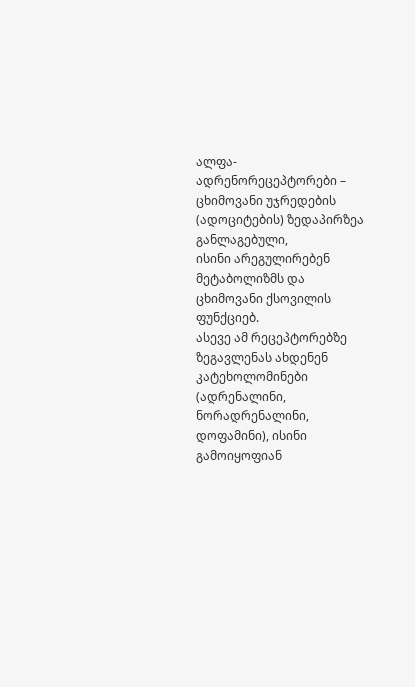ალფა-ადრენორეცეპტორები – ცხიმოვანი უჯრედების (ადოციტების) ზედაპირზეა განლაგებული,
ისინი არეგულირებენ მეტაბოლიზმს და ცხიმოვანი ქსოვილის ფუნქციებ.
ასევე ამ რეცეპტორებზე ზეგავლენას ახდენენ კატეხოლომინები (ადრენალინი, ნორადრენალინი, დოფამინი), ისინი გამოიყოფიან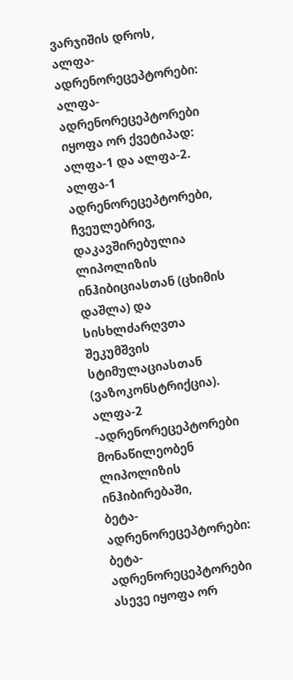ვარჯიშის დროს,
ალფა-ადრენორეცეპტორები:
ალფა-ადრენორეცეპტორები იყოფა ორ ქვეტიპად: ალფა-1 და ალფა-2.
ალფა-1 ადრენორეცეპტორები, ჩვეულებრივ, დაკავშირებულია ლიპოლიზის ინჰიბიციასთან (ცხიმის დაშლა) და სისხლძარღვთა შეკუმშვის სტიმულაციასთან (ვაზოკონსტრიქცია).
ალფა-2 -ადრენორეცეპტორები მონაწილეობენ ლიპოლიზის ინჰიბირებაში,
ბეტა-ადრენორეცეპტორები:
ბეტა-ადრენორეცეპტორები ასევე იყოფა ორ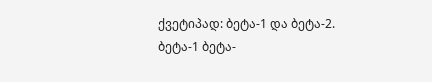ქვეტიპად: ბეტა-1 და ბეტა-2.
ბეტა-1 ბეტა-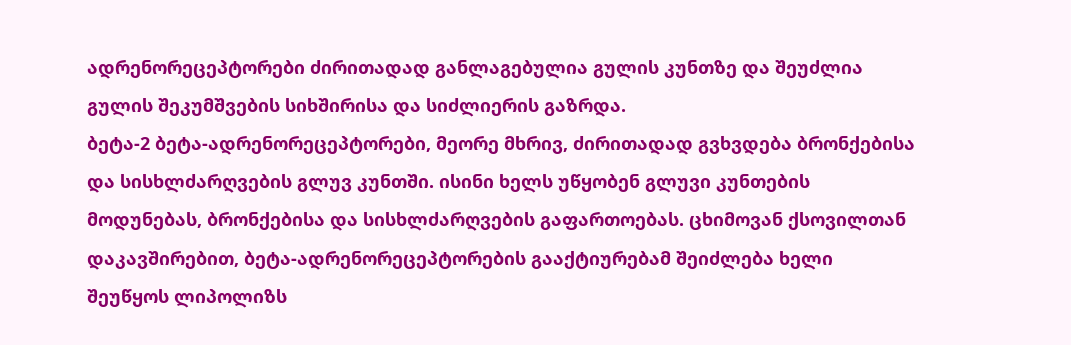ადრენორეცეპტორები ძირითადად განლაგებულია გულის კუნთზე და შეუძლია გულის შეკუმშვების სიხშირისა და სიძლიერის გაზრდა.
ბეტა-2 ბეტა-ადრენორეცეპტორები, მეორე მხრივ, ძირითადად გვხვდება ბრონქებისა და სისხლძარღვების გლუვ კუნთში. ისინი ხელს უწყობენ გლუვი კუნთების მოდუნებას, ბრონქებისა და სისხლძარღვების გაფართოებას. ცხიმოვან ქსოვილთან დაკავშირებით, ბეტა-ადრენორეცეპტორების გააქტიურებამ შეიძლება ხელი შეუწყოს ლიპოლიზს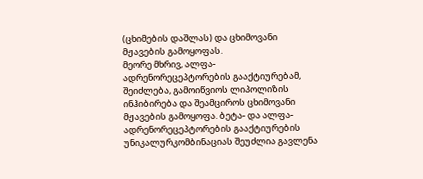(ცხიმების დაშლას) და ცხიმოვანი მჟავების გამოყოფას.
მეორე მხრივ, ალფა-ადრენორეცეპტორების გააქტიურებამ, შეიძლება, გამოიწვიოს ლიპოლიზის ინჰიბირება და შეამციროს ცხიმოვანი მჟავების გამოყოფა. ბეტა- და ალფა-ადრენორეცეპტორების გააქტიურების უნიკალურკომბინაციას შეუძლია გავლენა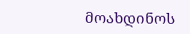მოახდინოს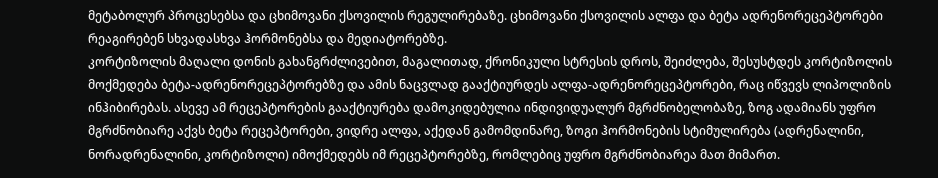მეტაბოლურ პროცესებსა და ცხიმოვანი ქსოვილის რეგულირებაზე. ცხიმოვანი ქსოვილის ალფა და ბეტა ადრენორეცეპტორები რეაგირებენ სხვადასხვა ჰორმონებსა და მედიატორებზე.
კორტიზოლის მაღალი დონის გახანგრძლივებით, მაგალითად, ქრონიკული სტრესის დროს, შეიძლება, შესუსტდეს კორტიზოლის მოქმედება ბეტა-ადრენორეცეპტორებზე და ამის ნაცვლად გააქტიურდეს ალფა-ადრენორეცეპტორები, რაც იწვევს ლიპოლიზის ინჰიბირებას. ასევე ამ რეცეპტორების გააქტიურება დამოკიდებულია ინდივიდუალურ მგრძნობელობაზე, ზოგ ადამიანს უფრო მგრძნობიარე აქვს ბეტა რეცეპტორები, ვიდრე ალფა, აქედან გამომდინარე, ზოგი ჰორმონების სტიმულირება (ადრენალინი, ნორადრენალინი, კორტიზოლი) იმოქმედებს იმ რეცეპტორებზე, რომლებიც უფრო მგრძნობიარეა მათ მიმართ.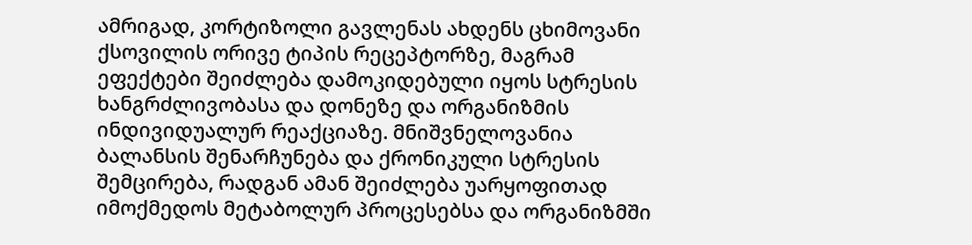ამრიგად, კორტიზოლი გავლენას ახდენს ცხიმოვანი ქსოვილის ორივე ტიპის რეცეპტორზე, მაგრამ ეფექტები შეიძლება დამოკიდებული იყოს სტრესის ხანგრძლივობასა და დონეზე და ორგანიზმის ინდივიდუალურ რეაქციაზე. მნიშვნელოვანია ბალანსის შენარჩუნება და ქრონიკული სტრესის შემცირება, რადგან ამან შეიძლება უარყოფითად იმოქმედოს მეტაბოლურ პროცესებსა და ორგანიზმში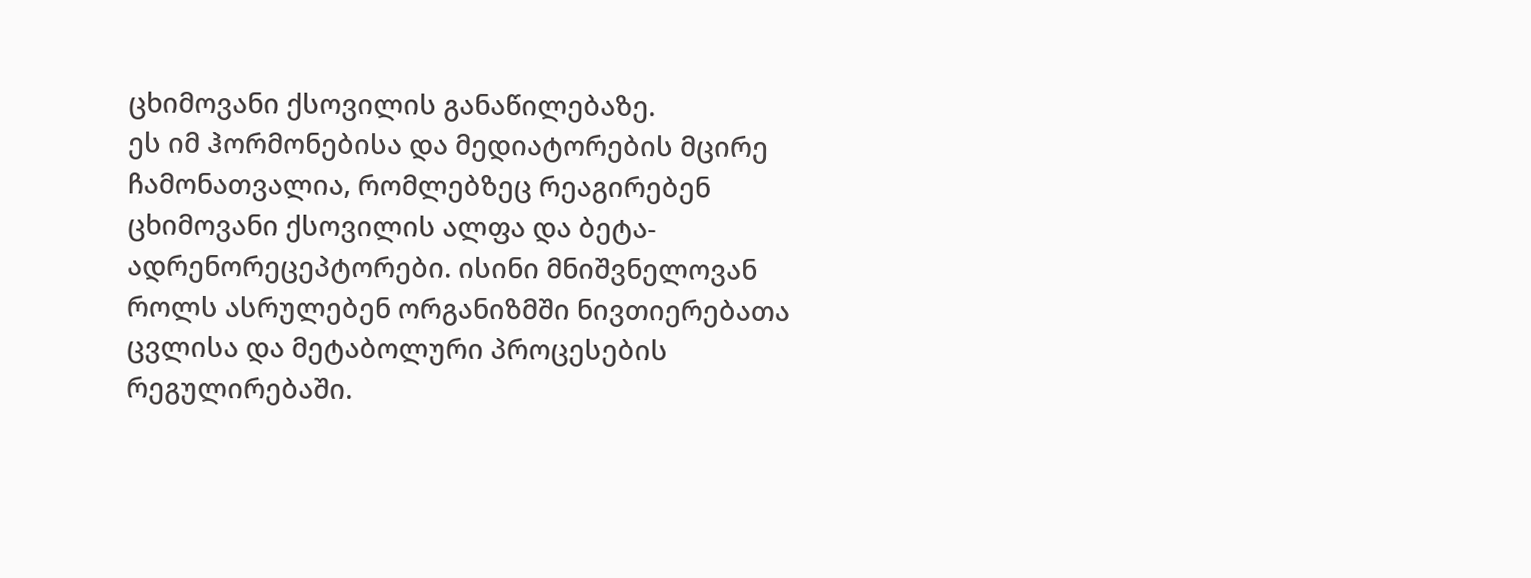ცხიმოვანი ქსოვილის განაწილებაზე.
ეს იმ ჰორმონებისა და მედიატორების მცირე ჩამონათვალია, რომლებზეც რეაგირებენ ცხიმოვანი ქსოვილის ალფა და ბეტა-ადრენორეცეპტორები. ისინი მნიშვნელოვან როლს ასრულებენ ორგანიზმში ნივთიერებათა ცვლისა და მეტაბოლური პროცესების რეგულირებაში.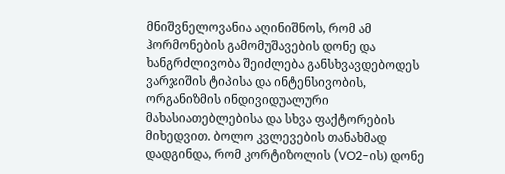მნიშვნელოვანია აღინიშნოს, რომ ამ ჰორმონების გამომუშავების დონე და ხანგრძლივობა შეიძლება განსხვავდებოდეს ვარჯიშის ტიპისა და ინტენსივობის, ორგანიზმის ინდივიდუალური მახასიათებლებისა და სხვა ფაქტორების მიხედვით. ბოლო კვლევების თანახმად დადგინდა, რომ კორტიზოლის (VO2-ის) დონე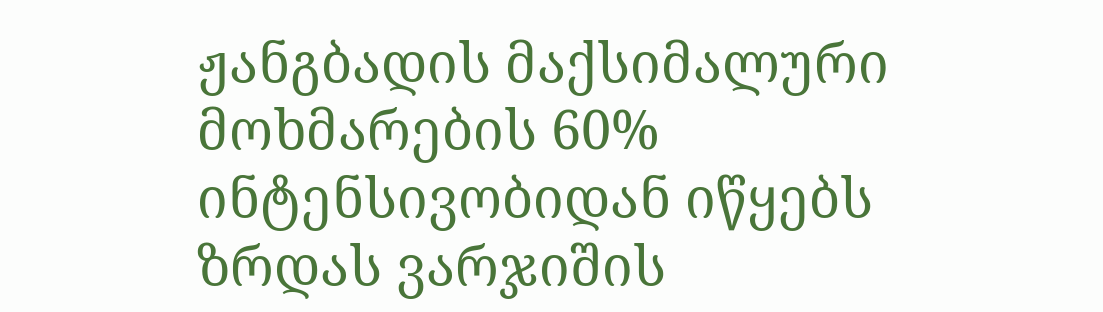ჟანგბადის მაქსიმალური მოხმარების 60% ინტენსივობიდან იწყებს ზრდას ვარჯიშის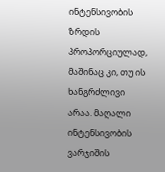ინტენსივობის ზრდის პროპორციულად, მაშინაც კი, თუ ის ხანგრძლივი არაა. მაღალი ინტენსივობის ვარჯიშის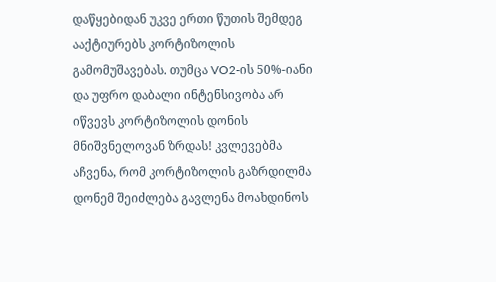დაწყებიდან უკვე ერთი წუთის შემდეგ ააქტიურებს კორტიზოლის გამომუშავებას. თუმცა VO2-ის 50%-იანი და უფრო დაბალი ინტენსივობა არ იწვევს კორტიზოლის დონის მნიშვნელოვან ზრდას! კვლევებმა აჩვენა, რომ კორტიზოლის გაზრდილმა დონემ შეიძლება გავლენა მოახდინოს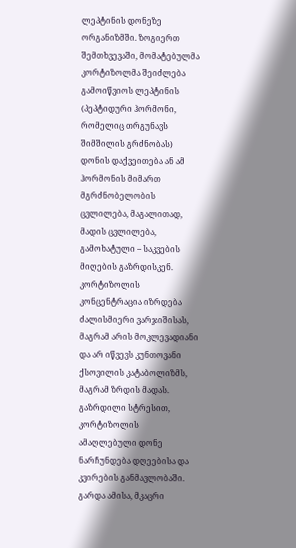ლეპტინის დონეზე ორგანიზმში. ზოგიერთ შემთხვევაში, მომატებულმა კორტიზოლმა შეიძლება გამოიწვიოს ლეპტინის (პეპტიდური ჰორმონი, რომელიც თრგუნავს შიმშილის გრძნობას) დონის დაქვეითება ან ამ ჰორმონის მიმართ მგრძნობელობის ცვლილება, მაგალითად, მადის ცვლილება, გამოხატული – საკვების მიღების გაზრდისკენ.
კორტიზოლის კონცენტრაცია იზრდება ძალისმიერი ვარჯიშისას, მაგრამ არის მოკლევადიანი და არ იწვევს კუნთოვანი ქსოვილის კატაბოლიზმს, მაგრამ ზრდის მადას. გაზრდილი სტრესით, კორტიზოლის ამაღლებული დონე ნარჩუნდება დღეებისა და კვირების განმავლობაში. გარდა ამისა, მკაცრი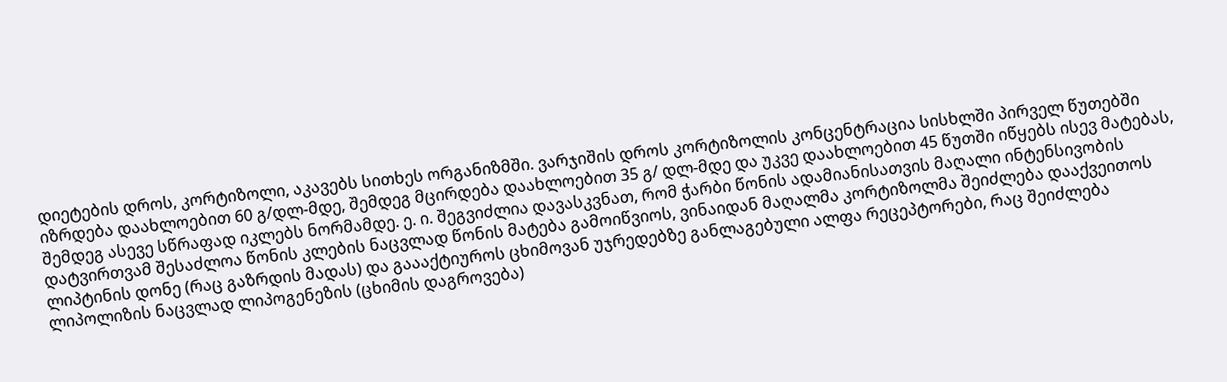დიეტების დროს, კორტიზოლი, აკავებს სითხეს ორგანიზმში. ვარჯიშის დროს კორტიზოლის კონცენტრაცია სისხლში პირველ წუთებში იზრდება დაახლოებით 60 გ/დლ-მდე, შემდეგ მცირდება დაახლოებით 35 გ/ დლ-მდე და უკვე დაახლოებით 45 წუთში იწყებს ისევ მატებას, შემდეგ ასევე სწრაფად იკლებს ნორმამდე. ე. ი. შეგვიძლია დავასკვნათ, რომ ჭარბი წონის ადამიანისათვის მაღალი ინტენსივობის დატვირთვამ შესაძლოა წონის კლების ნაცვლად წონის მატება გამოიწვიოს, ვინაიდან მაღალმა კორტიზოლმა შეიძლება დააქვეითოს ლიპტინის დონე (რაც გაზრდის მადას) და გაააქტიუროს ცხიმოვან უჯრედებზე განლაგებული ალფა რეცეპტორები, რაც შეიძლება ლიპოლიზის ნაცვლად ლიპოგენეზის (ცხიმის დაგროვება)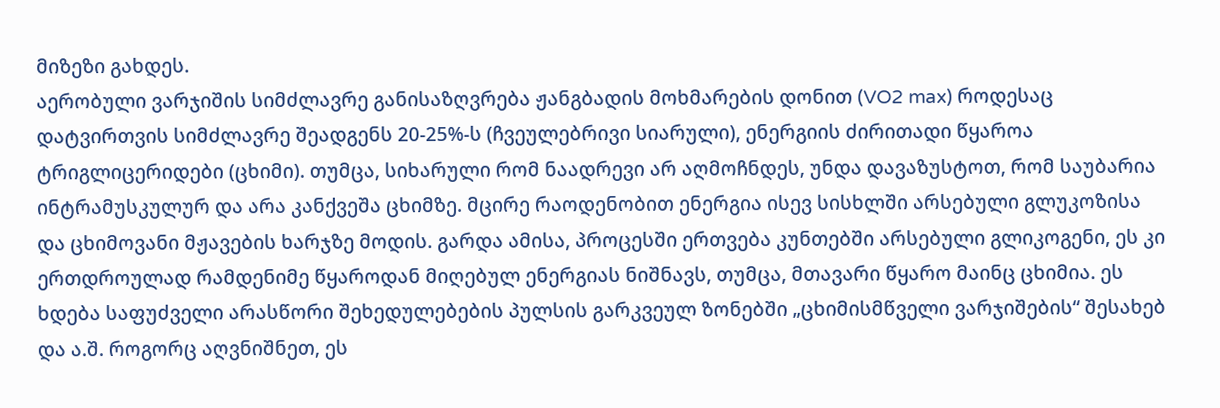მიზეზი გახდეს.
აერობული ვარჯიშის სიმძლავრე განისაზღვრება ჟანგბადის მოხმარების დონით (VO2 max) როდესაც დატვირთვის სიმძლავრე შეადგენს 20-25%-ს (ჩვეულებრივი სიარული), ენერგიის ძირითადი წყაროა ტრიგლიცერიდები (ცხიმი). თუმცა, სიხარული რომ ნაადრევი არ აღმოჩნდეს, უნდა დავაზუსტოთ, რომ საუბარია ინტრამუსკულურ და არა კანქვეშა ცხიმზე. მცირე რაოდენობით ენერგია ისევ სისხლში არსებული გლუკოზისა და ცხიმოვანი მჟავების ხარჯზე მოდის. გარდა ამისა, პროცესში ერთვება კუნთებში არსებული გლიკოგენი, ეს კი ერთდროულად რამდენიმე წყაროდან მიღებულ ენერგიას ნიშნავს, თუმცა, მთავარი წყარო მაინც ცხიმია. ეს ხდება საფუძველი არასწორი შეხედულებების პულსის გარკვეულ ზონებში „ცხიმისმწველი ვარჯიშების“ შესახებ და ა.შ. როგორც აღვნიშნეთ, ეს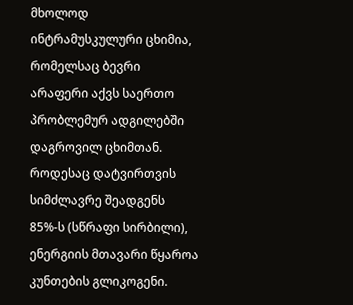მხოლოდ ინტრამუსკულური ცხიმია, რომელსაც ბევრი არაფერი აქვს საერთო პრობლემურ ადგილებში დაგროვილ ცხიმთან. როდესაც დატვირთვის სიმძლავრე შეადგენს 85%-ს (სწრაფი სირბილი), ენერგიის მთავარი წყაროა კუნთების გლიკოგენი.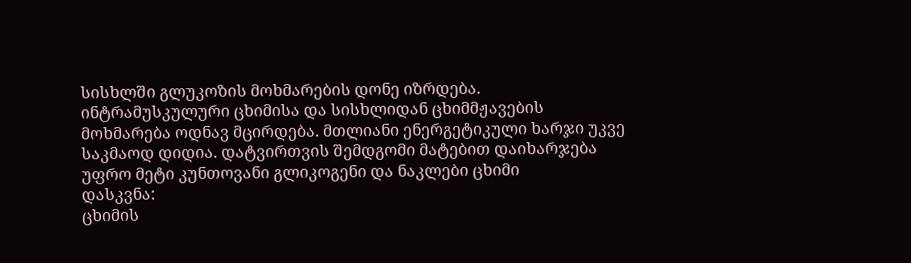სისხლში გლუკოზის მოხმარების დონე იზრდება. ინტრამუსკულური ცხიმისა და სისხლიდან ცხიმმჟავების მოხმარება ოდნავ მცირდება. მთლიანი ენერგეტიკული ხარჯი უკვე საკმაოდ დიდია. დატვირთვის შემდგომი მატებით დაიხარჯება უფრო მეტი კუნთოვანი გლიკოგენი და ნაკლები ცხიმი
დასკვნა:
ცხიმის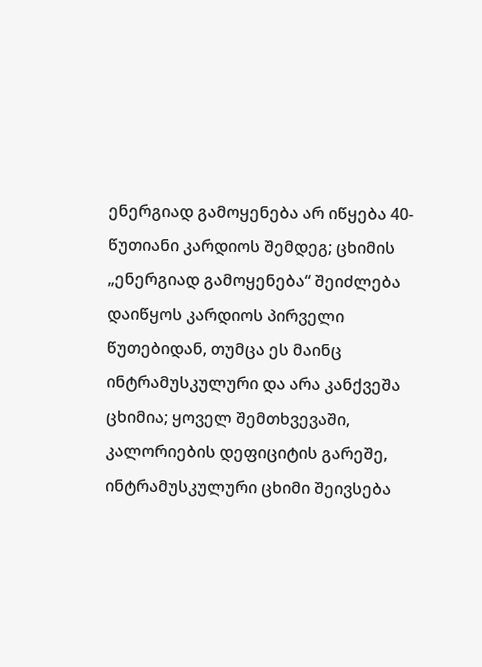ენერგიად გამოყენება არ იწყება 40-წუთიანი კარდიოს შემდეგ; ცხიმის „ენერგიად გამოყენება“ შეიძლება დაიწყოს კარდიოს პირველი წუთებიდან, თუმცა ეს მაინც ინტრამუსკულური და არა კანქვეშა ცხიმია; ყოველ შემთხვევაში, კალორიების დეფიციტის გარეშე, ინტრამუსკულური ცხიმი შეივსება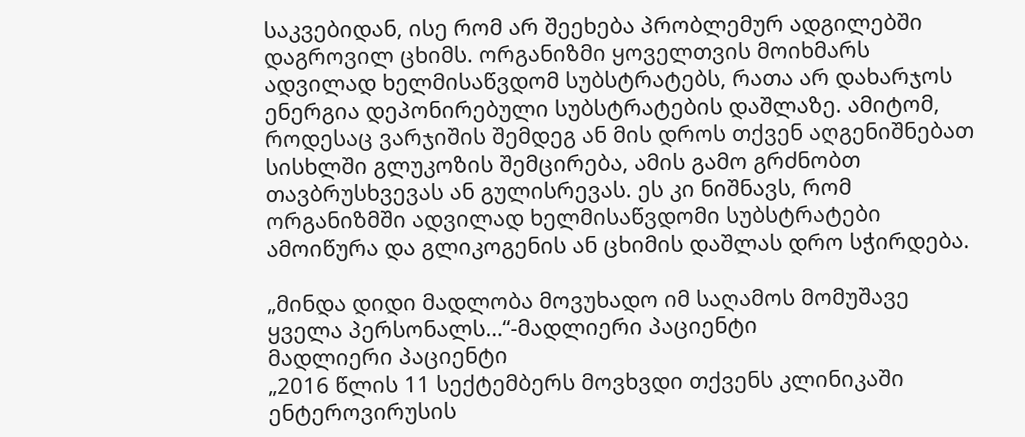საკვებიდან, ისე რომ არ შეეხება პრობლემურ ადგილებში დაგროვილ ცხიმს. ორგანიზმი ყოველთვის მოიხმარს ადვილად ხელმისაწვდომ სუბსტრატებს, რათა არ დახარჯოს ენერგია დეპონირებული სუბსტრატების დაშლაზე. ამიტომ, როდესაც ვარჯიშის შემდეგ ან მის დროს თქვენ აღგენიშნებათ სისხლში გლუკოზის შემცირება, ამის გამო გრძნობთ თავბრუსხვევას ან გულისრევას. ეს კი ნიშნავს, რომ ორგანიზმში ადვილად ხელმისაწვდომი სუბსტრატები ამოიწურა და გლიკოგენის ან ცხიმის დაშლას დრო სჭირდება.

„მინდა დიდი მადლობა მოვუხადო იმ საღამოს მომუშავე ყველა პერსონალს…“-მადლიერი პაციენტი
მადლიერი პაციენტი
„2016 წლის 11 სექტემბერს მოვხვდი თქვენს კლინიკაში ენტეროვირუსის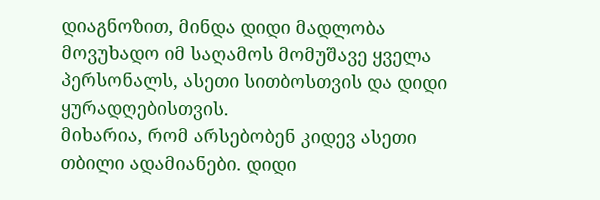დიაგნოზით, მინდა დიდი მადლობა მოვუხადო იმ საღამოს მომუშავე ყველა პერსონალს, ასეთი სითბოსთვის და დიდი ყურადღებისთვის.
მიხარია, რომ არსებობენ კიდევ ასეთი თბილი ადამიანები. დიდი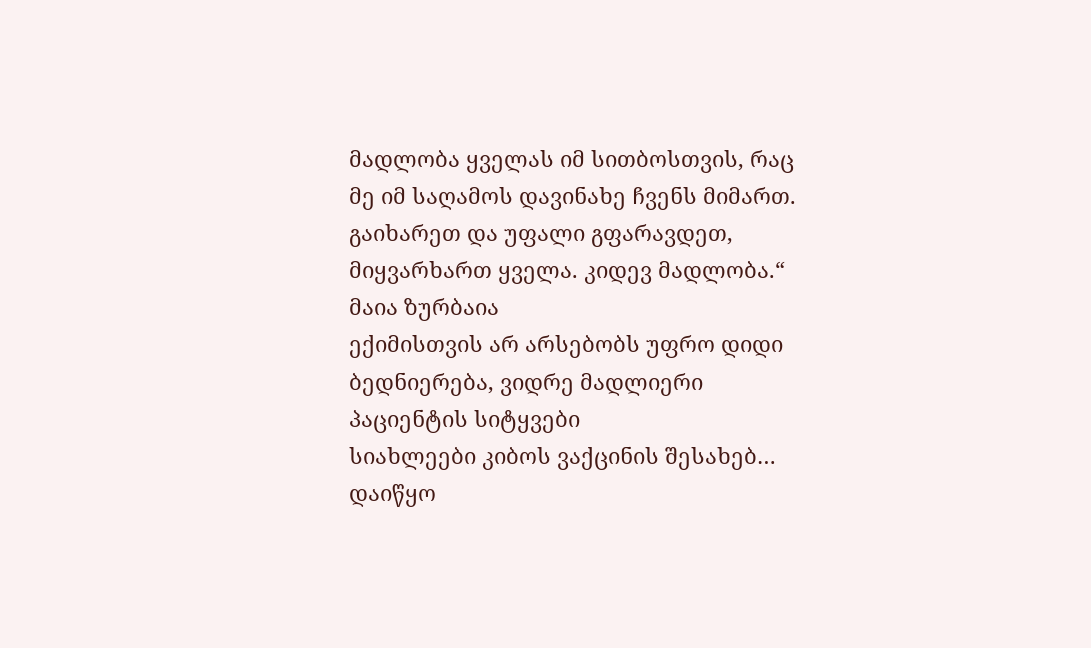მადლობა ყველას იმ სითბოსთვის, რაც მე იმ საღამოს დავინახე ჩვენს მიმართ. გაიხარეთ და უფალი გფარავდეთ, მიყვარხართ ყველა. კიდევ მადლობა.“
მაია ზურბაია
ექიმისთვის არ არსებობს უფრო დიდი ბედნიერება, ვიდრე მადლიერი პაციენტის სიტყვები
სიახლეები კიბოს ვაქცინის შესახებ…
დაიწყო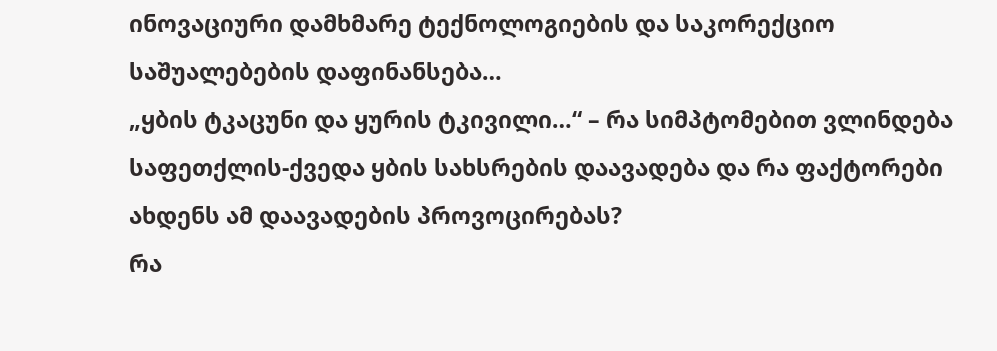ინოვაციური დამხმარე ტექნოლოგიების და საკორექციო საშუალებების დაფინანსება…
„ყბის ტკაცუნი და ყურის ტკივილი…“ – რა სიმპტომებით ვლინდება საფეთქლის-ქვედა ყბის სახსრების დაავადება და რა ფაქტორები ახდენს ამ დაავადების პროვოცირებას?
რა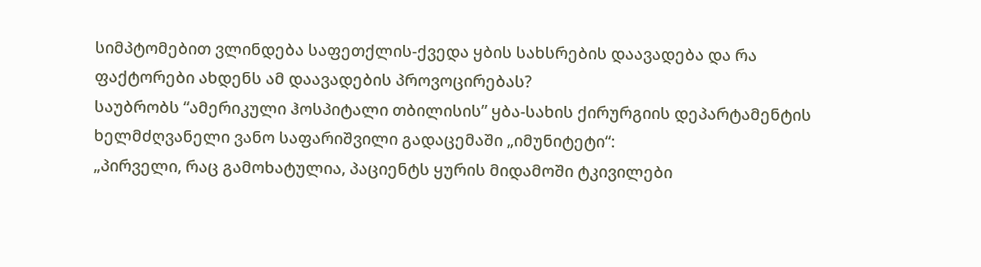სიმპტომებით ვლინდება საფეთქლის-ქვედა ყბის სახსრების დაავადება და რა ფაქტორები ახდენს ამ დაავადების პროვოცირებას?
საუბრობს “ამერიკული ჰოსპიტალი თბილისის” ყბა-სახის ქირურგიის დეპარტამენტის ხელმძღვანელი ვანო საფარიშვილი გადაცემაში „იმუნიტეტი“:
„პირველი, რაც გამოხატულია, პაციენტს ყურის მიდამოში ტკივილები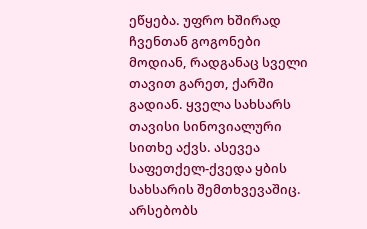ეწყება. უფრო ხშირად ჩვენთან გოგონები მოდიან, რადგანაც სველი თავით გარეთ, ქარში გადიან. ყველა სახსარს თავისი სინოვიალური სითხე აქვს. ასევეა საფეთქელ-ქვედა ყბის სახსარის შემთხვევაშიც. არსებობს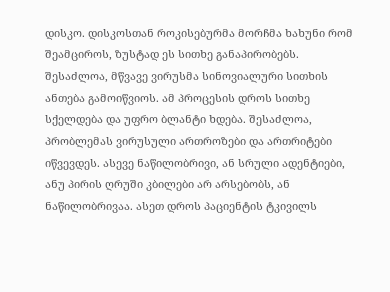დისკო. დისკოსთან როკისებურმა მორჩმა ხახუნი რომ შეამციროს, ზუსტად ეს სითხე განაპირობებს. შესაძლოა, მწვავე ვირუსმა სინოვიალური სითხის ანთება გამოიწვიოს. ამ პროცესის დროს სითხე სქელდება და უფრო ბლანტი ხდება. შესაძლოა, პრობლემას ვირუსული ართროზები და ართრიტები იწვევდეს. ასევე ნაწილობრივი, ან სრული ადენტიები, ანუ პირის ღრუში კბილები არ არსებობს, ან ნაწილობრივაა. ასეთ დროს პაციენტის ტკივილს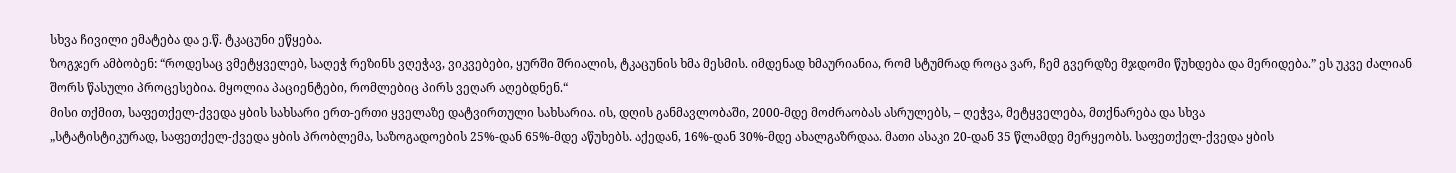სხვა ჩივილი ემატება და ე.წ. ტკაცუნი ეწყება.
ზოგჯერ ამბობენ: “როდესაც ვმეტყველებ, საღეჭ რეზინს ვღეჭავ, ვიკვებები, ყურში შრიალის, ტკაცუნის ხმა მესმის. იმდენად ხმაურიანია, რომ სტუმრად როცა ვარ, ჩემ გვერდზე მჯდომი წუხდება და მერიდება.” ეს უკვე ძალიან შორს წასული პროცესებია. მყოლია პაციენტები, რომლებიც პირს ვეღარ აღებდნენ.“
მისი თქმით, საფეთქელ-ქვედა ყბის სახსარი ერთ-ერთი ყველაზე დატვირთული სახსარია. ის, დღის განმავლობაში, 2000-მდე მოძრაობას ასრულებს, – ღეჭვა, მეტყველება, მთქნარება და სხვა
„სტატისტიკურად, საფეთქელ-ქვედა ყბის პრობლემა, საზოგადოების 25%-დან 65%-მდე აწუხებს. აქედან, 16%-დან 30%-მდე ახალგაზრდაა. მათი ასაკი 20-დან 35 წლამდე მერყეობს. საფეთქელ-ქვედა ყბის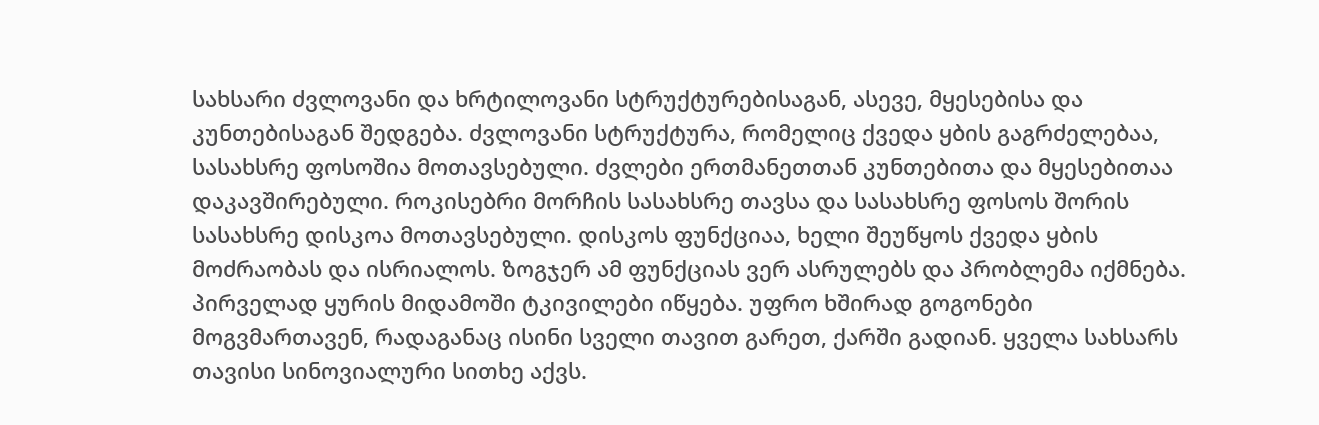სახსარი ძვლოვანი და ხრტილოვანი სტრუქტურებისაგან, ასევე, მყესებისა და კუნთებისაგან შედგება. ძვლოვანი სტრუქტურა, რომელიც ქვედა ყბის გაგრძელებაა, სასახსრე ფოსოშია მოთავსებული. ძვლები ერთმანეთთან კუნთებითა და მყესებითაა დაკავშირებული. როკისებრი მორჩის სასახსრე თავსა და სასახსრე ფოსოს შორის სასახსრე დისკოა მოთავსებული. დისკოს ფუნქციაა, ხელი შეუწყოს ქვედა ყბის მოძრაობას და ისრიალოს. ზოგჯერ ამ ფუნქციას ვერ ასრულებს და პრობლემა იქმნება.
პირველად ყურის მიდამოში ტკივილები იწყება. უფრო ხშირად გოგონები მოგვმართავენ, რადაგანაც ისინი სველი თავით გარეთ, ქარში გადიან. ყველა სახსარს თავისი სინოვიალური სითხე აქვს.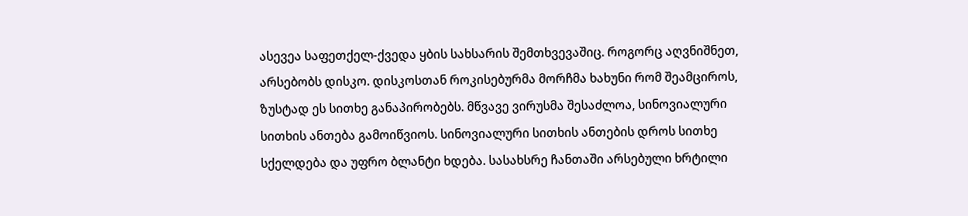ასევეა საფეთქელ-ქვედა ყბის სახსარის შემთხვევაშიც. როგორც აღვნიშნეთ, არსებობს დისკო. დისკოსთან როკისებურმა მორჩმა ხახუნი რომ შეამციროს, ზუსტად ეს სითხე განაპირობებს. მწვავე ვირუსმა შესაძლოა, სინოვიალური სითხის ანთება გამოიწვიოს. სინოვიალური სითხის ანთების დროს სითხე სქელდება და უფრო ბლანტი ხდება. სასახსრე ჩანთაში არსებული ხრტილი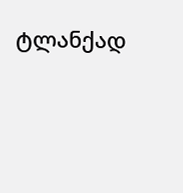ტლანქად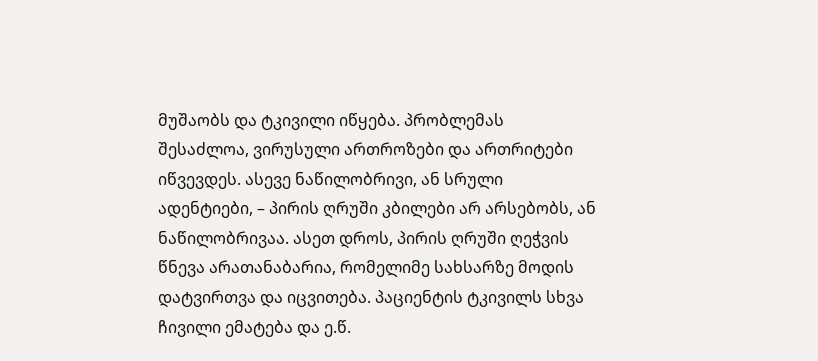მუშაობს და ტკივილი იწყება. პრობლემას შესაძლოა, ვირუსული ართროზები და ართრიტები იწვევდეს. ასევე ნაწილობრივი, ან სრული ადენტიები, – პირის ღრუში კბილები არ არსებობს, ან ნაწილობრივაა. ასეთ დროს, პირის ღრუში ღეჭვის წნევა არათანაბარია, რომელიმე სახსარზე მოდის დატვირთვა და იცვითება. პაციენტის ტკივილს სხვა ჩივილი ემატება და ე.წ.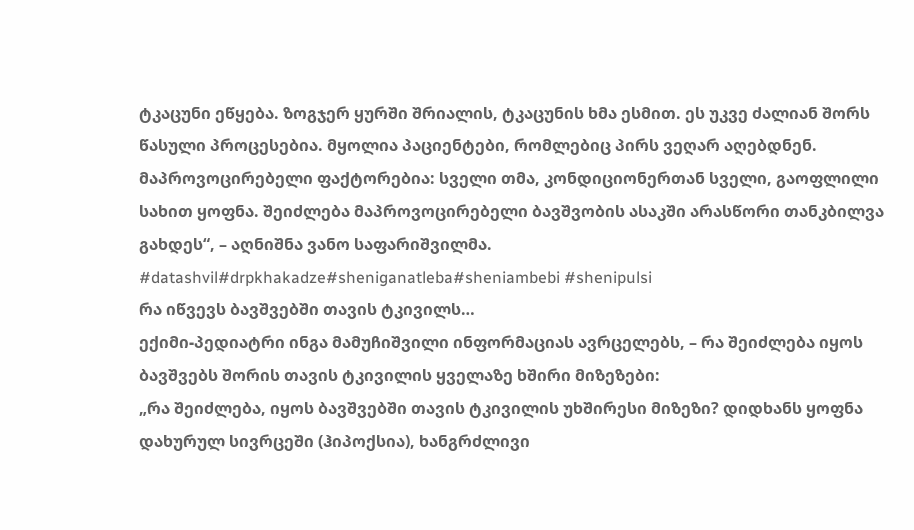ტკაცუნი ეწყება. ზოგჯერ ყურში შრიალის, ტკაცუნის ხმა ესმით. ეს უკვე ძალიან შორს წასული პროცესებია. მყოლია პაციენტები, რომლებიც პირს ვეღარ აღებდნენ.
მაპროვოცირებელი ფაქტორებია: სველი თმა, კონდიციონერთან სველი, გაოფლილი სახით ყოფნა. შეიძლება მაპროვოცირებელი ბავშვობის ასაკში არასწორი თანკბილვა გახდეს“, – აღნიშნა ვანო საფარიშვილმა.
#datashvil#drpkhakadze#sheniganatleba#sheniambebi #shenipulsi
რა იწვევს ბავშვებში თავის ტკივილს…
ექიმი-პედიატრი ინგა მამუჩიშვილი ინფორმაციას ავრცელებს, – რა შეიძლება იყოს ბავშვებს შორის თავის ტკივილის ყველაზე ხშირი მიზეზები:
„რა შეიძლება, იყოს ბავშვებში თავის ტკივილის უხშირესი მიზეზი? დიდხანს ყოფნა დახურულ სივრცეში (ჰიპოქსია), ხანგრძლივი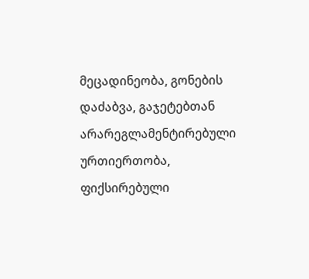მეცადინეობა, გონების დაძაბვა, გაჯეტებთან არარეგლამენტირებული ურთიერთობა, ფიქსირებული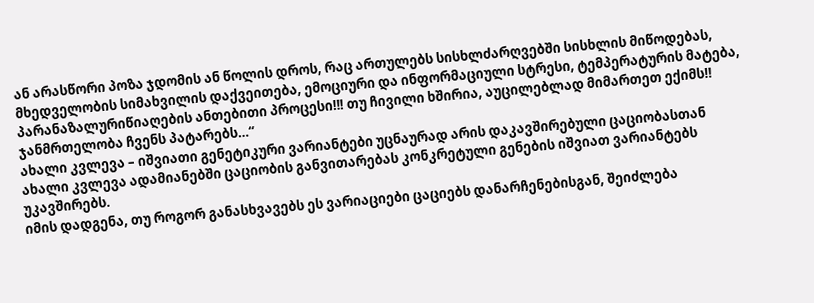ან არასწორი პოზა ჯდომის ან წოლის დროს, რაც ართულებს სისხლძარღვებში სისხლის მიწოდებას, მხედველობის სიმახვილის დაქვეითება, ემოციური და ინფორმაციული სტრესი, ტემპერატურის მატება, პარანაზალურიწიაღების ანთებითი პროცესი‼! თუ ჩივილი ხშირია, აუცილებლად მიმართეთ ექიმს‼ ჯანმრთელობა ჩვენს პატარებს…“
ახალი კვლევა – იშვიათი გენეტიკური ვარიანტები უცნაურად არის დაკავშირებული ცაციობასთან
ახალი კვლევა ადამიანებში ცაციობის განვითარებას კონკრეტული გენების იშვიათ ვარიანტებს უკავშირებს.
იმის დადგენა, თუ როგორ განასხვავებს ეს ვარიაციები ცაციებს დანარჩენებისგან, შეიძლება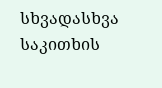სხვადასხვა საკითხის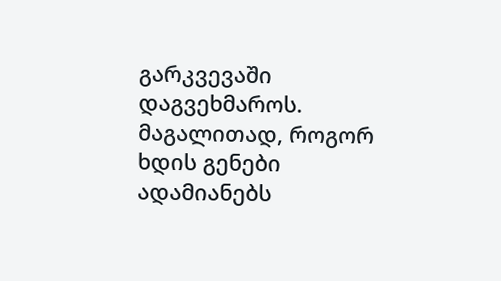გარკვევაში დაგვეხმაროს. მაგალითად, როგორ ხდის გენები ადამიანებს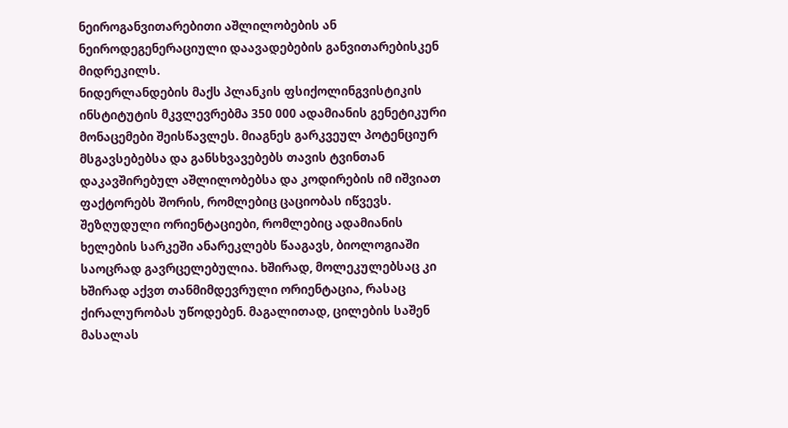ნეიროგანვითარებითი აშლილობების ან ნეიროდეგენერაციული დაავადებების განვითარებისკენ მიდრეკილს.
ნიდერლანდების მაქს პლანკის ფსიქოლინგვისტიკის ინსტიტუტის მკვლევრებმა 350 000 ადამიანის გენეტიკური მონაცემები შეისწავლეს. მიაგნეს გარკვეულ პოტენციურ მსგავსებებსა და განსხვავებებს თავის ტვინთან დაკავშირებულ აშლილობებსა და კოდირების იმ იშვიათ ფაქტორებს შორის, რომლებიც ცაციობას იწვევს.
შეზღუდული ორიენტაციები, რომლებიც ადამიანის ხელების სარკეში ანარეკლებს წააგავს, ბიოლოგიაში საოცრად გავრცელებულია. ხშირად, მოლეკულებსაც კი ხშირად აქვთ თანმიმდევრული ორიენტაცია, რასაც ქირალურობას უწოდებენ. მაგალითად, ცილების საშენ მასალას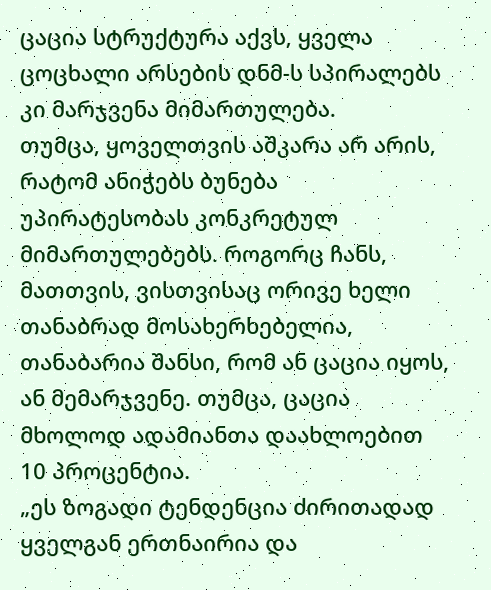ცაცია სტრუქტურა აქვს, ყველა ცოცხალი არსების დნმ-ს სპირალებს კი მარჯვენა მიმართულება.
თუმცა, ყოველთვის აშკარა არ არის, რატომ ანიჭებს ბუნება უპირატესობას კონკრეტულ მიმართულებებს. როგორც ჩანს, მათთვის, ვისთვისაც ორივე ხელი თანაბრად მოსახერხებელია, თანაბარია შანსი, რომ ან ცაცია იყოს, ან მემარჯვენე. თუმცა, ცაცია მხოლოდ ადამიანთა დაახლოებით 10 პროცენტია.
„ეს ზოგადი ტენდენცია ძირითადად ყველგან ერთნაირია და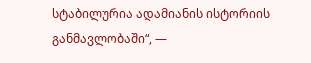სტაბილურია ადამიანის ისტორიის განმავლობაში“, —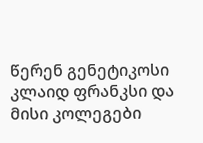წერენ გენეტიკოსი კლაიდ ფრანკსი და მისი კოლეგები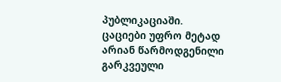პუბლიკაციაში.
ცაციები უფრო მეტად არიან წარმოდგენილი გარკვეული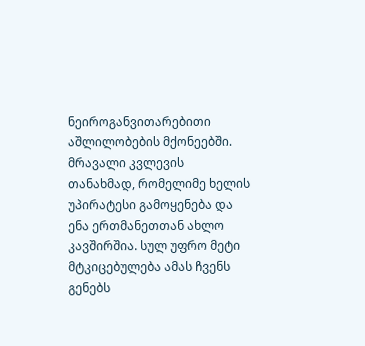ნეიროგანვითარებითი აშლილობების მქონეებში. მრავალი კვლევის თანახმად, რომელიმე ხელის უპირატესი გამოყენება და ენა ერთმანეთთან ახლო კავშირშია. სულ უფრო მეტი მტკიცებულება ამას ჩვენს გენებს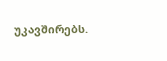უკავშირებს.